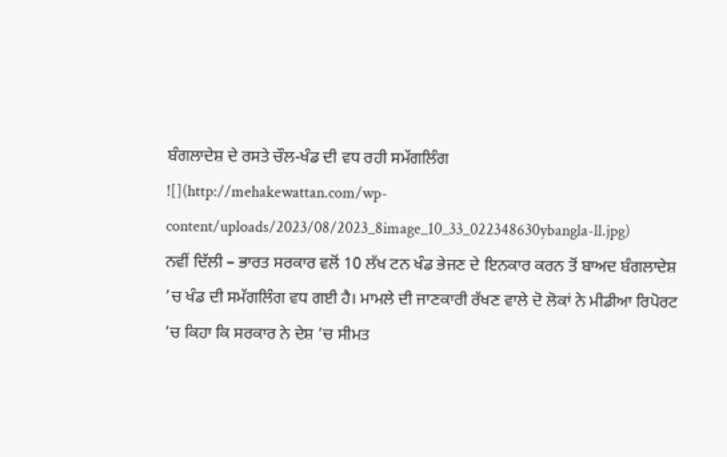ਬੰਗਲਾਦੇਸ਼ ਦੇ ਰਸਤੇ ਚੌਲ-ਖੰਡ ਦੀ ਵਧ ਰਹੀ ਸਮੱਗਲਿੰਗ
![](http://mehakewattan.com/wp-content/uploads/2023/08/2023_8image_10_33_022348630ybangla-ll.jpg)
ਨਵੀਂ ਦਿੱਲੀ – ਭਾਰਤ ਸਰਕਾਰ ਵਲੋਂ 10 ਲੱਖ ਟਨ ਖੰਡ ਭੇਜਣ ਦੇ ਇਨਕਾਰ ਕਰਨ ਤੋਂ ਬਾਅਦ ਬੰਗਲਾਦੇਸ਼ ’ਚ ਖੰਡ ਦੀ ਸਮੱਗਲਿੰਗ ਵਧ ਗਈ ਹੈ। ਮਾਮਲੇ ਦੀ ਜਾਣਕਾਰੀ ਰੱਖਣ ਵਾਲੇ ਦੋ ਲੋਕਾਂ ਨੇ ਮੀਡੀਆ ਰਿਪੋਰਟ ’ਚ ਕਿਹਾ ਕਿ ਸਰਕਾਰ ਨੇ ਦੇਸ਼ ’ਚ ਸੀਮਤ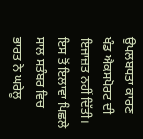ਉਪਲਬਧਤਾ ਕਾਰਣ ਖੰਡ ਐਕਸਪੋਰਟ ਦੀ ਇਜਾਜ਼ਤ ਨਹੀਂ ਦਿੱਤੀ। ਇਸ ਤੋਂ ਇਲਾਵਾ ਪਿਛਲੇ ਸਾਲ ਸਤੰਬਰ ਵਿਚ ਭਾਰਤ ਨੇ ਘਰੇਲੂ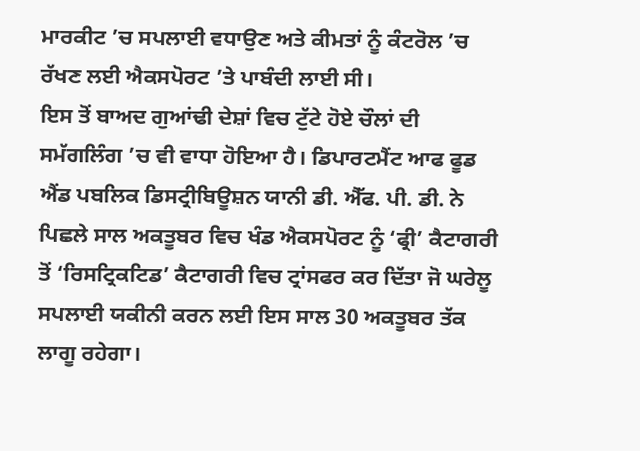ਮਾਰਕੀਟ ’ਚ ਸਪਲਾਈ ਵਧਾਉਣ ਅਤੇ ਕੀਮਤਾਂ ਨੂੰ ਕੰਟਰੋਲ ’ਚ ਰੱਖਣ ਲਈ ਐਕਸਪੋਰਟ ’ਤੇ ਪਾਬੰਦੀ ਲਾਈ ਸੀ।
ਇਸ ਤੋਂ ਬਾਅਦ ਗੁਆਂਢੀ ਦੇਸ਼ਾਂ ਵਿਚ ਟੁੱਟੇ ਹੋਏ ਚੌਲਾਂ ਦੀ ਸਮੱਗਲਿੰਗ ’ਚ ਵੀ ਵਾਧਾ ਹੋਇਆ ਹੈ। ਡਿਪਾਰਟਮੈਂਟ ਆਫ ਫੂਡ ਐਂਡ ਪਬਲਿਕ ਡਿਸਟ੍ਰੀਬਿਊਸ਼ਨ ਯਾਨੀ ਡੀ. ਐੱਫ. ਪੀ. ਡੀ. ਨੇ ਪਿਛਲੇ ਸਾਲ ਅਕਤੂਬਰ ਵਿਚ ਖੰਡ ਐਕਸਪੋਰਟ ਨੂੰ ‘ਫ੍ਰੀ’ ਕੈਟਾਗਰੀ ਤੋਂ ‘ਰਿਸਟ੍ਰਿਕਟਿਡ’ ਕੈਟਾਗਰੀ ਵਿਚ ਟ੍ਰਾਂਸਫਰ ਕਰ ਦਿੱਤਾ ਜੋ ਘਰੇਲੂ ਸਪਲਾਈ ਯਕੀਨੀ ਕਰਨ ਲਈ ਇਸ ਸਾਲ 30 ਅਕਤੂਬਰ ਤੱਕ ਲਾਗੂ ਰਹੇਗਾ।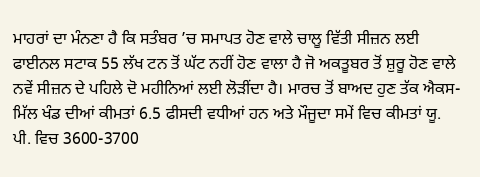ਮਾਹਰਾਂ ਦਾ ਮੰਨਣਾ ਹੈ ਕਿ ਸਤੰਬਰ ’ਚ ਸਮਾਪਤ ਹੋਣ ਵਾਲੇ ਚਾਲੂ ਵਿੱਤੀ ਸੀਜ਼ਨ ਲਈ ਫਾਈਨਲ ਸਟਾਕ 55 ਲੱਖ ਟਨ ਤੋਂ ਘੱਟ ਨਹੀਂ ਹੋਣ ਵਾਲਾ ਹੈ ਜੋ ਅਕਤੂਬਰ ਤੋਂ ਸ਼ੁਰੂ ਹੋਣ ਵਾਲੇ ਨਵੇਂ ਸੀਜ਼ਨ ਦੇ ਪਹਿਲੇ ਦੋ ਮਹੀਨਿਆਂ ਲਈ ਲੋੜੀਂਦਾ ਹੈ। ਮਾਰਚ ਤੋਂ ਬਾਅਦ ਹੁਣ ਤੱਕ ਐਕਸ-ਮਿੱਲ ਖੰਡ ਦੀਆਂ ਕੀਮਤਾਂ 6.5 ਫੀਸਦੀ ਵਧੀਆਂ ਹਨ ਅਤੇ ਮੌਜੂਦਾ ਸਮੇਂ ਵਿਚ ਕੀਮਤਾਂ ਯੂ. ਪੀ. ਵਿਚ 3600-3700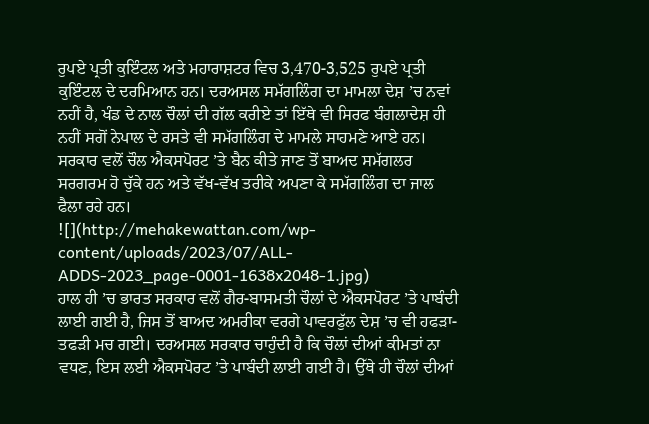ਰੁਪਏ ਪ੍ਰਤੀ ਕੁਇੰਟਲ ਅਤੇ ਮਹਾਰਾਸ਼ਟਰ ਵਿਚ 3,470-3,525 ਰੁਪਏ ਪ੍ਰਤੀ ਕੁਇੰਟਲ ਦੇ ਦਰਮਿਆਨ ਹਨ। ਦਰਅਸਲ ਸਮੱਗਲਿੰਗ ਦਾ ਮਾਮਲਾ ਦੇਸ਼ ’ਚ ਨਵਾਂ ਨਹੀਂ ਹੈ, ਖੰਡ ਦੇ ਨਾਲ ਚੌਲਾਂ ਦੀ ਗੱਲ ਕਰੀਏ ਤਾਂ ਇੱਥੇ ਵੀ ਸਿਰਫ ਬੰਗਲਾਦੇਸ਼ ਹੀ ਨਹੀਂ ਸਗੋਂ ਨੇਪਾਲ ਦੇ ਰਸਤੇ ਵੀ ਸਮੱਗਲਿੰਗ ਦੇ ਮਾਮਲੇ ਸਾਹਮਣੇ ਆਏ ਹਨ। ਸਰਕਾਰ ਵਲੋਂ ਚੌਲ ਐਕਸਪੋਰਟ ’ਤੇ ਬੈਨ ਕੀਤੇ ਜਾਣ ਤੋਂ ਬਾਅਦ ਸਮੱਗਲਰ ਸਰਗਰਮ ਹੋ ਚੁੱਕੇ ਹਨ ਅਤੇ ਵੱਖ-ਵੱਖ ਤਰੀਕੇ ਅਪਣਾ ਕੇ ਸਮੱਗਲਿੰਗ ਦਾ ਜਾਲ ਫੈਲਾ ਰਹੇ ਹਨ।
![](http://mehakewattan.com/wp-content/uploads/2023/07/ALL-ADDS-2023_page-0001-1638x2048-1.jpg)
ਹਾਲ ਹੀ ’ਚ ਭਾਰਤ ਸਰਕਾਰ ਵਲੋਂ ਗੈਰ-ਬਾਸਮਤੀ ਚੌਲਾਂ ਦੇ ਐਕਸਪੋਰਟ ’ਤੇ ਪਾਬੰਦੀ ਲਾਈ ਗਈ ਹੈ, ਜਿਸ ਤੋਂ ਬਾਅਦ ਅਮਰੀਕਾ ਵਰਗੇ ਪਾਵਰਫੁੱਲ ਦੇਸ਼ ’ਚ ਵੀ ਹਫੜਾ-ਤਫੜੀ ਮਚ ਗਈ। ਦਰਅਸਲ ਸਰਕਾਰ ਚਾਹੁੰਦੀ ਹੈ ਕਿ ਚੌਲਾਂ ਦੀਆਂ ਕੀਮਤਾਂ ਨਾ ਵਧਣ, ਇਸ ਲਈ ਐਕਸਪੋਰਟ ’ਤੇ ਪਾਬੰਦੀ ਲਾਈ ਗਈ ਹੈ। ਉੱਥੇ ਹੀ ਚੌਲਾਂ ਦੀਆਂ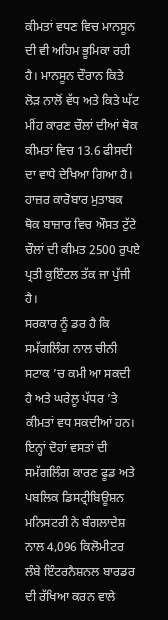ਕੀਮਤਾਂ ਵਧਣ ਵਿਚ ਮਾਨਸੂਨ ਦੀ ਵੀ ਅਹਿਮ ਭੂਮਿਕਾ ਰਹੀ ਹੈ। ਮਾਨਸੂਨ ਦੌਰਾਨ ਕਿਤੇ ਲੋੜ ਨਾਲੋਂ ਵੱਧ ਅਤੇ ਕਿਤੇ ਘੱਟ ਮੀਂਹ ਕਾਰਣ ਚੌਲਾਂ ਦੀਆਂ ਥੋਕ ਕੀਮਤਾਂ ਵਿਚ 13.6 ਫੀਸਦੀ ਦਾ ਵਾਧੇ ਦੇਖਿਆ ਗਿਆ ਹੈ। ਹਾਜ਼ਰ ਕਾਰੋਬਾਰ ਮੁਤਾਬਕ ਥੋਕ ਬਾਜ਼ਾਰ ਵਿਚ ਔਸਤ ਟੁੱਟੇ ਚੌਲਾਂ ਦੀ ਕੀਮਤ 2500 ਰੁਪਏ ਪ੍ਰਤੀ ਕੁਇੰਟਲ ਤੱਕ ਜਾ ਪੁੱਜੀ ਹੈ।
ਸਰਕਾਰ ਨੂੰ ਡਰ ਹੈ ਕਿ ਸਮੱਗਲਿੰਗ ਨਾਲ ਚੀਨੀ ਸਟਾਕ ’ਚ ਕਮੀ ਆ ਸਕਦੀ ਹੈ ਅਤੇ ਘਰੇਲੂ ਪੱਧਰ ’ਤੇ ਕੀਮਤਾਂ ਵਧ ਸਕਦੀਆਂ ਹਨ। ਇਨ੍ਹਾਂ ਦੋਹਾਂ ਵਸਤਾਂ ਦੀ ਸਮੱਗਲਿੰਗ ਕਾਰਣ ਫੂਡ ਅਤੇ ਪਬਲਿਕ ਡਿਸਟ੍ਰੀਬਿਊਸ਼ਨ ਮਨਿਸਟਰੀ ਨੇ ਬੰਗਲਾਦੇਸ਼ ਨਾਲ 4,096 ਕਿਲੋਮੀਟਰ ਲੰਬੇ ਇੰਟਰਨੈਸ਼ਨਲ ਬਾਰਡਰ ਦੀ ਰੱਖਿਆ ਕਰਨ ਵਾਲੇ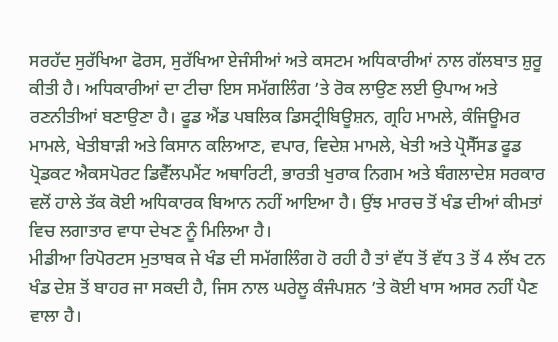ਸਰਹੱਦ ਸੁਰੱਖਿਆ ਫੋਰਸ, ਸੁਰੱਖਿਆ ਏਜੰਸੀਆਂ ਅਤੇ ਕਸਟਮ ਅਧਿਕਾਰੀਆਂ ਨਾਲ ਗੱਲਬਾਤ ਸ਼ੁਰੂ ਕੀਤੀ ਹੈ। ਅਧਿਕਾਰੀਆਂ ਦਾ ਟੀਚਾ ਇਸ ਸਮੱਗਲਿੰਗ ’ਤੇ ਰੋਕ ਲਾਉਣ ਲਈ ਉਪਾਅ ਅਤੇ ਰਣਨੀਤੀਆਂ ਬਣਾਉਣਾ ਹੈ। ਫੂਡ ਐਂਡ ਪਬਲਿਕ ਡਿਸਟ੍ਰੀਬਿਊਸ਼ਨ, ਗ੍ਰਹਿ ਮਾਮਲੇ, ਕੰਜਿਊਮਰ ਮਾਮਲੇ, ਖੇਤੀਬਾੜੀ ਅਤੇ ਕਿਸਾਨ ਕਲਿਆਣ, ਵਪਾਰ, ਵਿਦੇਸ਼ ਮਾਮਲੇ, ਖੇਤੀ ਅਤੇ ਪ੍ਰੋਸੈੱਸਡ ਫੂਡ ਪ੍ਰੋਡਕਟ ਐਕਸਪੋਰਟ ਡਿਵੈੱਲਪਮੈਂਟ ਅਥਾਰਿਟੀ, ਭਾਰਤੀ ਖੁਰਾਕ ਨਿਗਮ ਅਤੇ ਬੰਗਲਾਦੇਸ਼ ਸਰਕਾਰ ਵਲੋਂ ਹਾਲੇ ਤੱਕ ਕੋਈ ਅਧਿਕਾਰਕ ਬਿਆਨ ਨਹੀਂ ਆਇਆ ਹੈ। ਉਂਝ ਮਾਰਚ ਤੋਂ ਖੰਡ ਦੀਆਂ ਕੀਮਤਾਂ ਵਿਚ ਲਗਾਤਾਰ ਵਾਧਾ ਦੇਖਣ ਨੂੰ ਮਿਲਿਆ ਹੈ।
ਮੀਡੀਆ ਰਿਪੋਰਟਸ ਮੁਤਾਬਕ ਜੇ ਖੰਡ ਦੀ ਸਮੱਗਲਿੰਗ ਹੋ ਰਹੀ ਹੈ ਤਾਂ ਵੱਧ ਤੋਂ ਵੱਧ 3 ਤੋਂ 4 ਲੱਖ ਟਨ ਖੰਡ ਦੇਸ਼ ਤੋਂ ਬਾਹਰ ਜਾ ਸਕਦੀ ਹੈ, ਜਿਸ ਨਾਲ ਘਰੇਲੂ ਕੰਜੰਪਸ਼ਨ ’ਤੇ ਕੋਈ ਖਾਸ ਅਸਰ ਨਹੀਂ ਪੈਣ ਵਾਲਾ ਹੈ।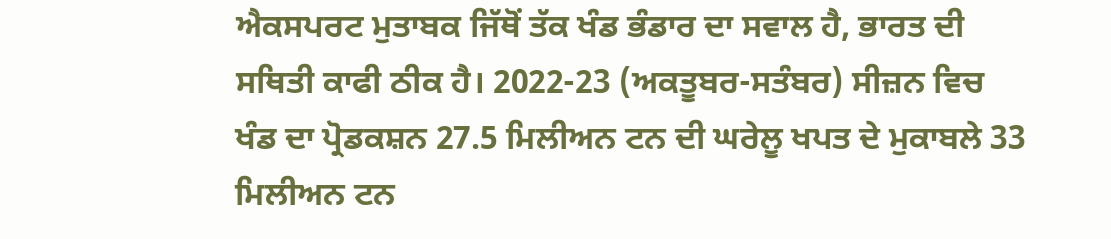ਐਕਸਪਰਟ ਮੁਤਾਬਕ ਜਿੱਥੋਂ ਤੱਕ ਖੰਡ ਭੰਡਾਰ ਦਾ ਸਵਾਲ ਹੈ, ਭਾਰਤ ਦੀ ਸਥਿਤੀ ਕਾਫੀ ਠੀਕ ਹੈ। 2022-23 (ਅਕਤੂਬਰ-ਸਤੰਬਰ) ਸੀਜ਼ਨ ਵਿਚ ਖੰਡ ਦਾ ਪ੍ਰੋਡਕਸ਼ਨ 27.5 ਮਿਲੀਅਨ ਟਨ ਦੀ ਘਰੇਲੂ ਖਪਤ ਦੇ ਮੁਕਾਬਲੇ 33 ਮਿਲੀਅਨ ਟਨ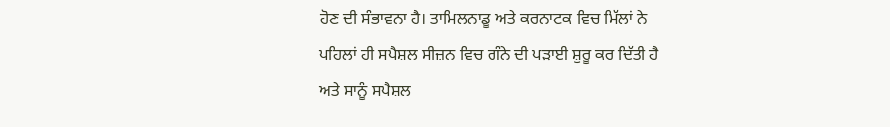ਹੋਣ ਦੀ ਸੰਭਾਵਨਾ ਹੈ। ਤਾਮਿਲਨਾਡੂ ਅਤੇ ਕਰਨਾਟਕ ਵਿਚ ਮਿੱਲਾਂ ਨੇ ਪਹਿਲਾਂ ਹੀ ਸਪੈਸ਼ਲ ਸੀਜ਼ਨ ਵਿਚ ਗੰਨੇ ਦੀ ਪੜਾਈ ਸ਼ੁਰੂ ਕਰ ਦਿੱਤੀ ਹੈ ਅਤੇ ਸਾਨੂੰ ਸਪੈਸ਼ਲ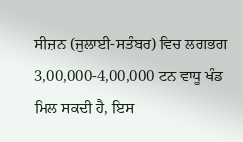ਸੀਜ਼ਨ (ਜੁਲਾਈ-ਸਤੰਬਰ) ਵਿਚ ਲਗਭਗ 3,00,000-4,00,000 ਟਨ ਵਾਧੂ ਖੰਡ ਮਿਲ ਸਕਦੀ ਹੈ, ਇਸ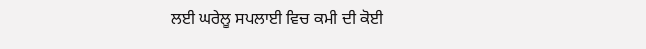ਲਈ ਘਰੇਲੂ ਸਪਲਾਈ ਵਿਚ ਕਮੀ ਦੀ ਕੋਈ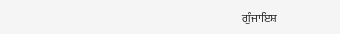ਗੁੰਜਾਇਸ਼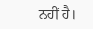ਨਹੀਂ ਹੈ।